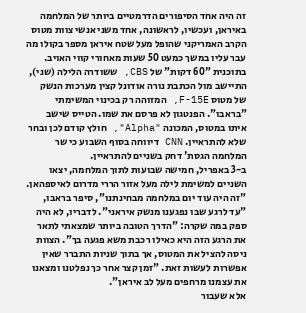זה היה אחד הסיפורים הדרמטיים ביותר של המלחמה באיראן, ועכשיו, לראשונה, אחד משני אנשי צוות מטוס הקרב האמריקני שהופל מעל שטח איראן מספר בקולו מה עבר עליו במשך כמעט 50 שעות מאחורי קווי האויב.
בתוכנית "60 דקות" של CBS, ששודרה הלילה (שני), התיישב מול הכתבת נורה אודונל קצין מערכות הנשק של מטוס F-15E, המזוהה רק בכינוי המשימתי "בראבו". הפנטגון לא פרסם את שמו. הטייס שישב איתו במטוס, המכונה "Alpha", חולץ קודם לכן ובחר שלא להתראיין. CNN דיווחה בסוף השבוע כי שר המלחמה הגסת' דחק בשניים להתראיין.
ב-3 באפריל, חמישה שבועות לתוך המלחמה, יצאו השניים למשימת לילה מעל אזור הררי מדרום לאיספהאן. "זה היה עוד יום במלחמה מבחינתנו", סיפר בראבו, "עד לרגע שבו נפגענו מנשק איראני". לדבריו, לא היה ספק במה שקרה: "הדרך הטובה ביותר שמצאתי לתאר את הרגע הזה היא כאילו רכבת משא פגעה בך". הצוות ניסה להציל את המטוס, אך בתוך שניות התברר שאין אפשרות לעשות זאת. "זמן קצר אחר כך נפלטנו ומצאנו את עצמנו מרחפים מעל לב איראן".
אלא שעבור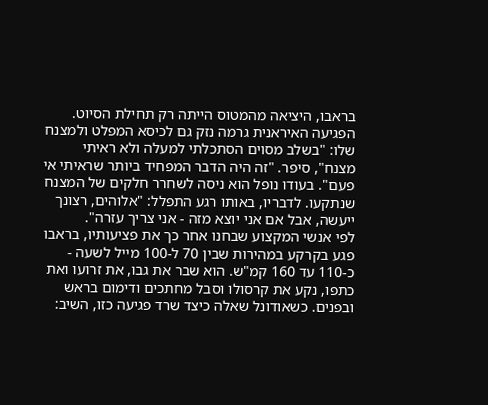בראבו, היציאה מהמטוס הייתה רק תחילת הסיוט. הפגיעה האיראנית גרמה נזק גם לכיסא המפלט ולמצנח שלו: "בשלב מסוים הסתכלתי למעלה ולא ראיתי מצנח", סיפר. "זה היה הדבר המפחיד ביותר שראיתי אי פעם". בעודו נופל הוא ניסה לשחרר חלקים של המצנח שנתקעו. לדבריו, באותו רגע התפלל: "אלוהים, רצונך ייעשה, אבל אם אני יוצא מזה - אני צריך עזרה".
לפי אנשי המקצוע שבחנו אחר כך את פציעותיו, בראבו פגע בקרקע במהירות שבין 70 ל-100 מייל לשעה - כ-110 עד 160 קמ"ש. הוא שבר את גבו, את זרועו ואת כתפו, נקע את קרסולו וסבל מחתכים ודימום בראש ובפנים. כשאודונל שאלה כיצד שרד פגיעה כזו, השיב: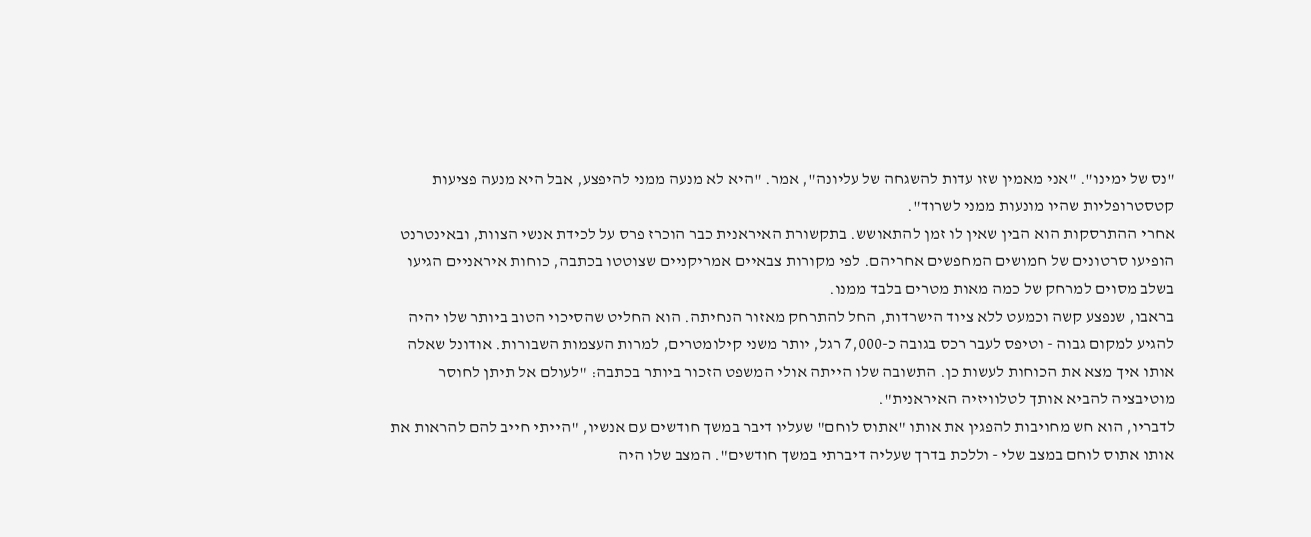"נס של ימינו". "אני מאמין שזו עדות להשגחה של עליונה", אמר. "היא לא מנעה ממני להיפצע, אבל היא מנעה פציעות קטסטרופליות שהיו מונעות ממני לשרוד".
אחרי ההתרסקות הוא הבין שאין לו זמן להתאושש. בתקשורת האיראנית כבר הוכרז פרס על לכידת אנשי הצוות, ובאינטרנט הופיעו סרטונים של חמושים המחפשים אחריהם. לפי מקורות צבאיים אמריקניים שצוטטו בכתבה, כוחות איראניים הגיעו בשלב מסוים למרחק של כמה מאות מטרים בלבד ממנו.
בראבו, שנפצע קשה וכמעט ללא ציוד הישרדות, החל להתרחק מאזור הנחיתה. הוא החליט שהסיכוי הטוב ביותר שלו יהיה להגיע למקום גבוה - וטיפס לעבר רכס בגובה כ-7,000 רגל, יותר משני קילומטרים, למרות העצמות השבורות. אודונל שאלה אותו איך מצא את הכוחות לעשות כן. התשובה שלו הייתה אולי המשפט הזכור ביותר בכתבה: "לעולם אל תיתן לחוסר מוטיבציה להביא אותך לטלוויזיה האיראנית".
לדבריו, הוא חש מחויבות להפגין את אותו "אתוס לוחם" שעליו דיבר במשך חודשים עם אנשיו, "הייתי חייב להם להראות את אותו אתוס לוחם במצב שלי - וללכת בדרך שעליה דיברתי במשך חודשים". המצב שלו היה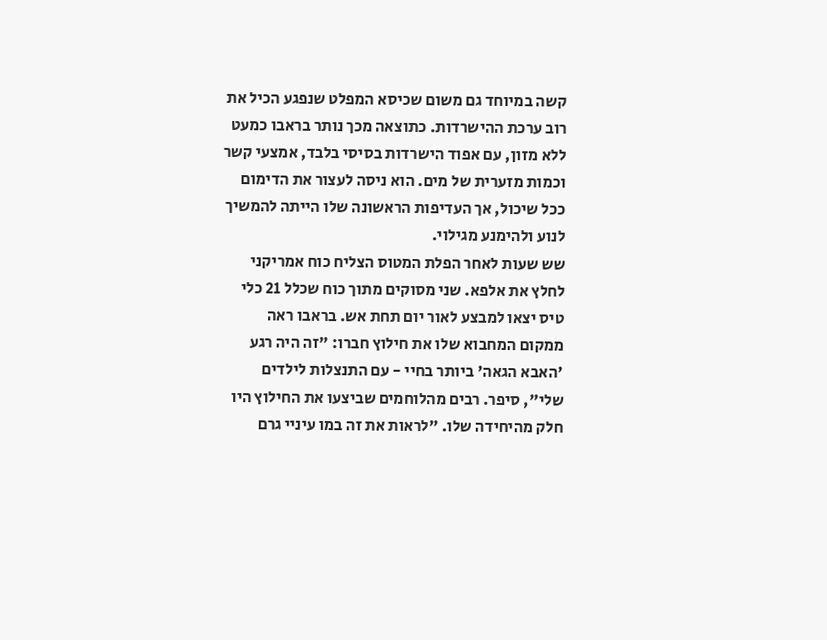קשה במיוחד גם משום שכיסא המפלט שנפגע הכיל את רוב ערכת ההישרדות. כתוצאה מכך נותר בראבו כמעט ללא מזון, עם אפוד הישרדות בסיסי בלבד, אמצעי קשר וכמות מזערית של מים. הוא ניסה לעצור את הדימום ככל שיכול, אך העדיפות הראשונה שלו הייתה להמשיך לנוע ולהימנע מגילוי.
שש שעות לאחר הפלת המטוס הצליח כוח אמריקני לחלץ את אלפא. שני מסוקים מתוך כוח שכלל 21 כלי טיס יצאו למבצע לאור יום תחת אש. בראבו ראה ממקום המחבוא שלו את חילוץ חברו: "זה היה רגע 'האבא הגאה' ביותר בחיי - עם התנצלות לילדים שלי", סיפר. רבים מהלוחמים שביצעו את החילוץ היו חלק מהיחידה שלו. "לראות את זה במו עיניי גרם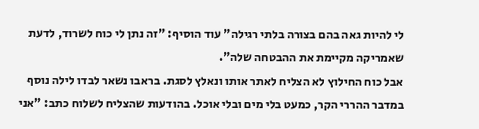לי להיות גאה בהם בצורה בלתי רגילה" עוד הוסיף: "זה נתן לי כוח לשרוד, לדעת שאמריקה מקיימת את ההבטחה שלה".
אבל כוח החילוץ לא הצליח לאתר אותו ונאלץ לסגת. בראבו נשאר לבדו לילה נוסף במדבר ההררי הקר, כמעט בלי מים ובלי אוכל. בהודעות שהצליח לשלוח כתב: "אני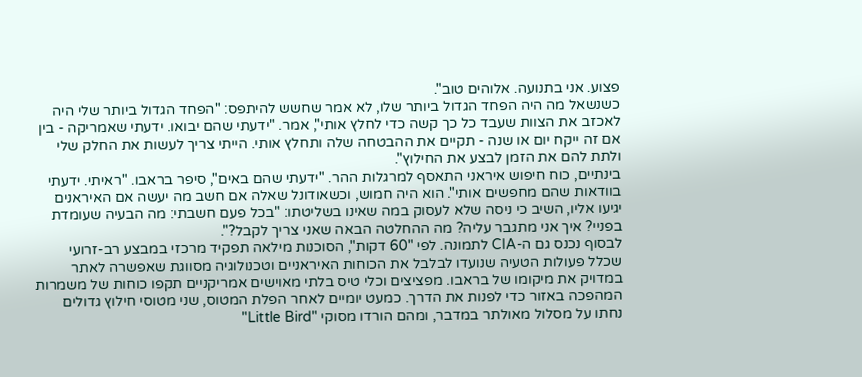פצוע. אני בתנועה. אלוהים טוב".
כשנשאל מה היה הפחד הגדול ביותר שלו, לא אמר שחשש להיתפס: "הפחד הגדול ביותר שלי היה לאכזב את הצוות שעבד כל כך קשה כדי לחלץ אותי", אמר. "ידעתי שהם יבואו. ידעתי שאמריקה - בין אם זה ייקח יום או שנה - תקיים את ההבטחה שלה ותחלץ אותי. הייתי צריך לעשות את החלק שלי ולתת להם את הזמן לבצע את החילוץ".
בינתיים, כוח חיפוש איראני התאסף למרגלות ההר. "ידעתי שהם באים", סיפר בראבו. "ראיתי. ידעתי בוודאות שהם מחפשים אותי". הוא היה חמוש, וכשאודונל שאלה אם חשב מה יעשה אם האיראנים יגיעו אליו, השיב כי ניסה שלא לעסוק במה שאינו בשליטתו: "בכל פעם חשבתי: מה הבעיה שעומדת בפניי? איך אני מתגבר עליה? מה ההחלטה הבאה שאני צריך לקבל?".
לבסוף נכנס גם ה-CIA לתמונה. לפי "60 דקות", הסוכנות מילאה תפקיד מרכזי במבצע רב-זרועי שכלל פעולות הטעיה שנועדו לבלבל את הכוחות האיראניים וטכנולוגיה מסווגת שאפשרה לאתר במדויק את מיקומו של בראבו. מפציצים וכלי טיס בלתי מאוישים אמריקניים תקפו כוחות של משמרות המהפכה באזור כדי לפנות את הדרך. כמעט יומיים לאחר הפלת המטוס, שני מטוסי חילוץ גדולים נחתו על מסלול מאולתר במדבר, ומהם הורדו מסוקי "Little Bird"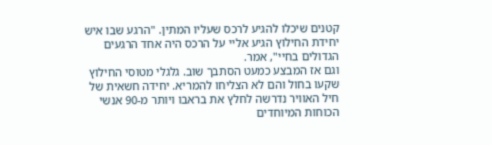קטנים שיכלו להגיע לרכס שעליו המתין. "הרגע שבו איש יחידת החילוץ הגיע אליי על הרכס היה אחד הרגעים הגדולים בחיי", אמר.
וגם אז המבצע כמעט הסתבך שוב. גלגלי מטוסי החילוץ שקעו בחול והם לא הצליחו להמריא. יחידה חשאית של חיל האוויר נדרשה לחלץ את בראבו ויותר מ-90 אנשי הכוחות המיוחדים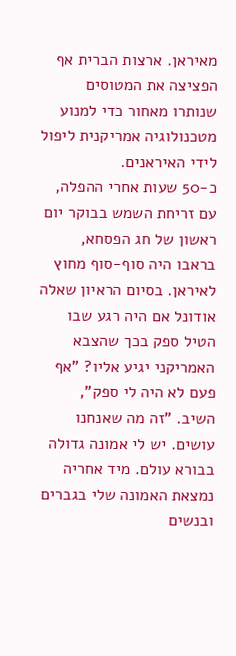מאיראן. ארצות הברית אף הפציצה את המטוסים שנותרו מאחור כדי למנוע מטכנולוגיה אמריקנית ליפול לידי האיראנים.
כ-50 שעות אחרי ההפלה, עם זריחת השמש בבוקר יום ראשון של חג הפסחא, בראבו היה סוף-סוף מחוץ לאיראן. בסיום הראיון שאלה אודונל אם היה רגע שבו הטיל ספק בכך שהצבא האמריקני יגיע אליו? "אף פעם לא היה לי ספק", השיב. "זה מה שאנחנו עושים. יש לי אמונה גדולה בבורא עולם. מיד אחריה נמצאת האמונה שלי בגברים ובנשים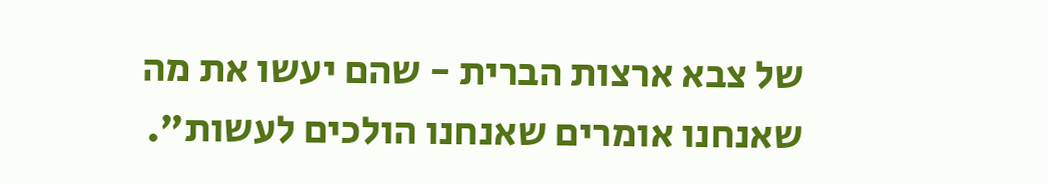של צבא ארצות הברית - שהם יעשו את מה שאנחנו אומרים שאנחנו הולכים לעשות".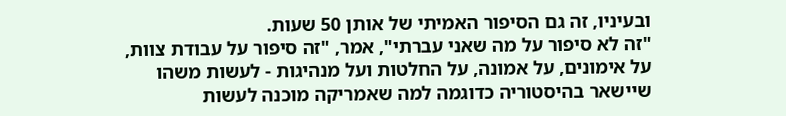ובעיניו, זה גם הסיפור האמיתי של אותן 50 שעות.
"זה לא סיפור על מה שאני עברתי", אמר, "זה סיפור על עבודת צוות, על אימונים, על אמונה, על החלטות ועל מנהיגות - לעשות משהו שיישאר בהיסטוריה כדוגמה למה שאמריקה מוכנה לעשות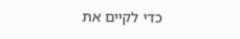כדי לקיים את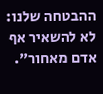ההבטחה שלנו: לא להשאיר אף אדם מאחור".